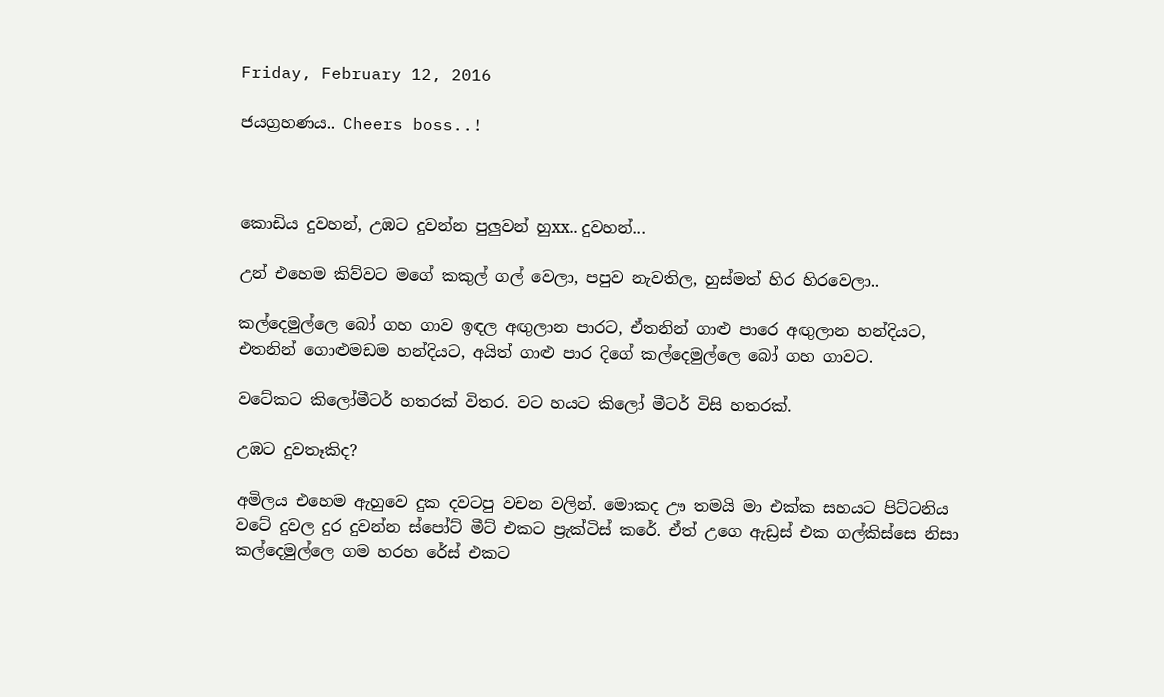Friday, February 12, 2016

ජයග්‍රහණය.. Cheers boss..!



කොඩිය දුවහන්, උඹට දුවන්න පුලුවන් හුxx.. දුවහන්...

උන් එහෙම කිව්වට මගේ කකුල් ගල් වෙලා, පපුව නැවතිල, හුස්මත් හිර හිරවෙලා..

කල්දෙමුල්ලෙ බෝ ගහ ගාව ඉඳල අඟුලාන පාරට, ඒතනින් ගාළු පාරෙ අඟුලාන හන්දියට, එතනින් ගොළුමඩම හන්දියට, අයිත් ගාළු පාර දිගේ කල්දෙමුල්ලෙ බෝ ගහ ගාවට.

වටේකට කිලෝමීටර් හතරක් විතර. වට හයට කිලෝ මීටර් විසි හතරක්.

උඹට දුවතෑකිද?

අමිලය එහෙම ඇහුවෙ දුක දවටපු වචන වලින්. මොකද ඌ තමයි මා එක්ක සහයට පිට්ටනිය වටේ දුවල දුර දුවන්න ස්පෝට් මීට් එකට ප්‍රැක්ටිස් කරේ. ඒත් උගෙ ඇඩ්‍රස් එක ගල්කිස්සෙ නිසා කල්දෙමුල්ලෙ ගම හරහ රේස් එකට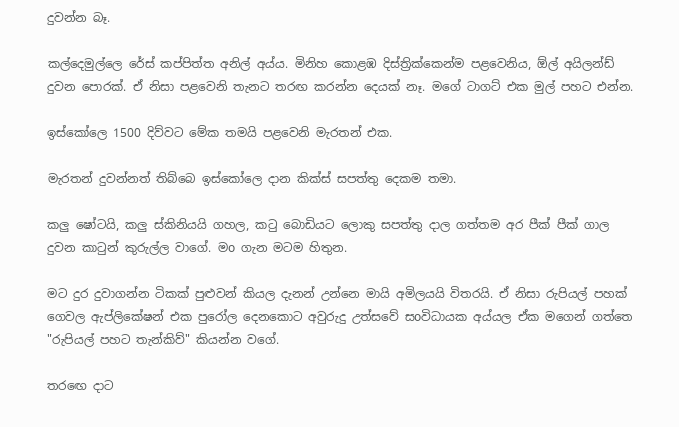දුවන්න බෑ.

කල්දෙමුල්ලෙ රේස් කප්පිත්ත අනිල් අය්ය. මිනිහ කොළඹ දිස්ත්‍රික්කෙන්ම පළවෙනිය, ඕල් අයිලන්ඩ් දුවන පොරක්. ඒ නිසා පළවෙනි තැනට තරඟ කරන්න දෙයක් නෑ. මගේ ටාගට් එක මුල් පහට එන්න.

ඉස්කෝලෙ 1500 දිව්වට මේක තමයි පළවෙනි මැරතන් එක.

මැරතන් දුවන්නත් තිබ්බෙ ඉස්කෝලෙ දාන කික්ස් සපත්තු දෙකම තමා.

කලු ෂෝටයි, කලු ස්කිනියයි ගහල, කටු බොඩියට ලොකු සපත්තු දාල ගත්තම අර පීක් පීක් ගාල දුවන කාටුන් කුරුල්ල වාගේ. මo ගැන මටම හිතුන.

මට දුර දුවාගන්න ටිකක් පුළුවන් කියල දැනන් උන්නෙ මායි අමිලයයි විතරයි. ඒ නිසා රුපියල් පහක් ගෙවල ඇප්ලිකේෂන් එක පුරෝල දෙනකොට අවුරුදු උත්සවේ සoවිධායක අය්යල ඒක මගෙන් ගත්තෙ "රුපියල් පහට තැන්කිව්" කියන්න වගේ.

තරඟෙ දාට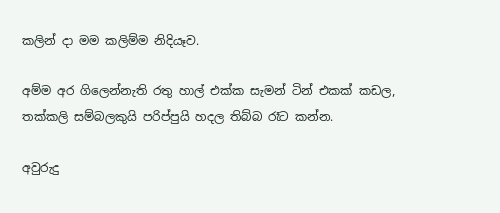කලින් දා මම කලිම්ම නිදියෑව.

අම්ම අර ගිලෙන්නැති රතු හාල් එක්ක සැමන් ටින් එකක් කඩල, තක්කලි සම්බලකුයි පරිප්පුයි හදල තිබ්බ රෑට කන්න.

අවුරුදු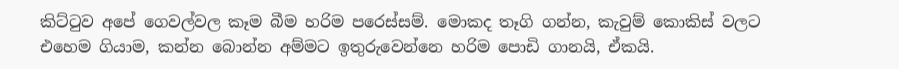කිට්ටුව අපේ ගෙවල්වල කෑම බීම හරිම පරෙස්සම්. මොකද තෑගි ගන්න, කැවුම් කොකිස් වලට එහෙම ගියාම, කන්න බොන්න අම්මට ඉතුරුවෙන්නෙ හරිම පොඩි ගානයි, ඒකයි.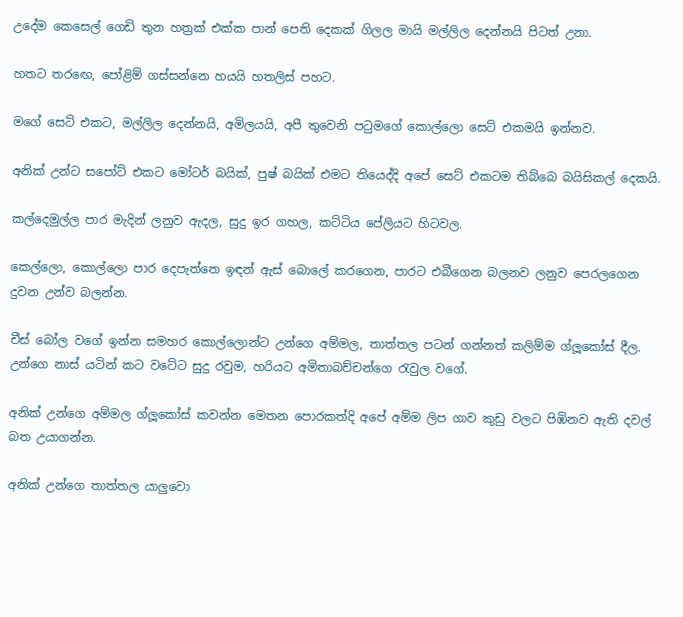උදේම කෙසෙල් ගෙඩි තුන හත්‍රක් එක්ක පාන් පෙති දෙකක් ගිලල මායි මල්ලිල දෙන්නයි පිටත් උනා.

හතට තරඟෙ, පෝළිම් ගස්සන්නෙ හයයි හතලිස් පහට.

මගේ සෙට් එකට, මල්ලිල දෙන්නයි, අමිලයයි, අපී තුවෙනි පටුමගේ කොල්ලො සෙට් එකමයි ඉන්නව.

අනික් උන්ට සපෝට් එකට මෝටර් බයික්, පුෂ් බයික් එමට තියෙද්දි අපේ සෙට් එකටම තිබ්බෙ බයිසිකල් දෙකයි.

කල්දෙමුල්ල පාර මැදින් ලනුව ඇදල, සුදු ඉර ගහල, කට්ටිය පේලියට හිටවල.

කෙල්ලො, කොල්ලො පාර දෙපැත්තෙ ඉඳන් ඇස් බොලේ කරගෙන, පාරට එබීගෙන බලනව ලනුව පෙරලගෙන දුවන උන්ව බලන්න.

චීස් බෝල වගේ ඉන්න සමහර කොල්ලොන්ට උන්ගෙ අම්මල, තාත්තල පටන් ගන්නත් කලිම්ම ග්ලූකෝස් දීල. උන්ගෙ නාස් යටින් කට වටේට සුදු රවුම, හරියට අමිතාබච්චන්ගෙ රැවුල වගේ.

අනික් උන්ගෙ අම්මල ග්ලූකෝස් කවන්න මෙතන පොරකත්දි අපේ අම්ම ලිප ගාව කුඩු වලට පිඹිනව ඇති දවල් බත උයාගන්න.

අනික් උන්ගෙ තාත්තල යාලුවො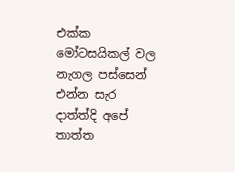එක්ක මෝටසයිකල් වල නැගල පස්සෙන් එන්න සැර දාත්ත්දි අපේ තාත්ත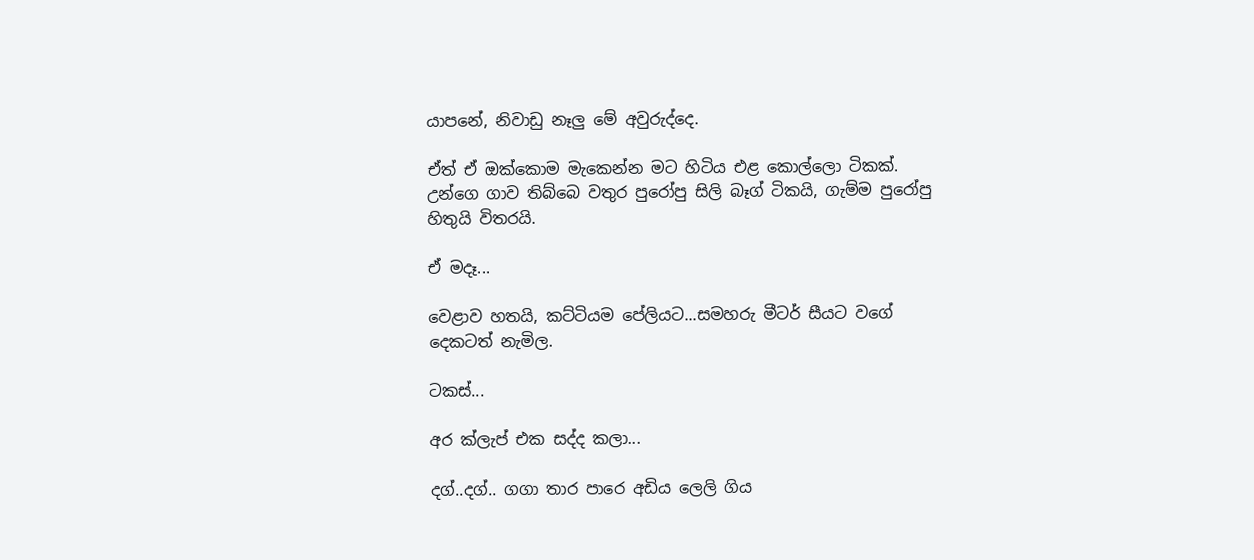යාපනේ, නිවාඩු නෑලු මේ අවුරුද්දෙ.

ඒත් ඒ ඔක්කොම මැකෙන්න මට හිටිය එළ කොල්ලො ටිකක්. උන්ගෙ ගාව තිබ්බෙ වතුර පුරෝපු සිලි බෑග් ටිකයි, ගැම්ම පුරෝපු හිතුයි විතරයි.

ඒ මදෑ...

වෙළාව හතයි, කට්ටියම පේලියට...සමහරු මීටර් සීයට වගේ දෙකටත් නැමිල.

ටකස්...

අර ක්ලැප් එක සද්ද කලා...

දග්..දග්.. ගගා තාර පාරෙ අඩිය ලෙලි ගිය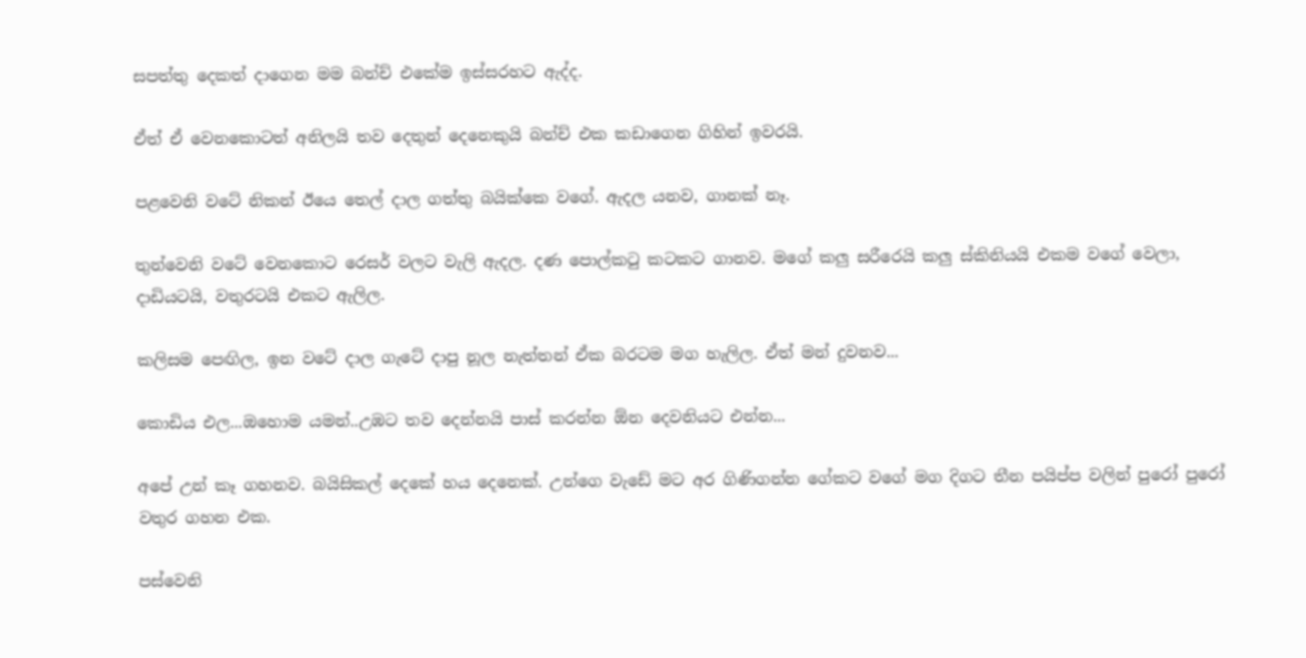සපත්තු දෙකත් දාගෙන මම බන්ච් එකේම ඉස්සරහට ඇද්ද.

ඒත් ඒ වෙනකොටත් අනිලයි තව දෙතුන් දෙනෙකුයි බන්ච් එක කඩාගෙන ගිහින් ඉවරයි.

පළවෙනි වටේ නිකන් ඊයෙ තෙල් දාල ගත්තු බයික්කෙ වගේ. ඇදල යනව, ගානක් නෑ.

තුන්වෙනි වටේ වෙනකොට රෙසර් වලට වැලි ඇදල. දණ පොල්කටු කටකට ගානව. මගේ කලු සරීරෙයි කලු ස්කිනියයි එකම වගේ වෙලා, දාඩියටයි, වතුරටයි එකට ඇලිල.

කලිසම පෙඟිල, ඉන වටේ දාල ගැටේ දාපු නූල නැත්තන් ඒක බරටම මග හැලිල. ඒත් මන් දුවනව...

කොඩිය එල...ඔහොම යමන්..උඹට තව දෙන්නයි පාස් කරන්න ඕන දෙවනියට එන්න...

අපේ උන් කෑ ගහනව. බයිසිකල් දෙකේ හය දෙනෙක්. උන්ගෙ වැඩේ මට අර ගිණිගන්න ගේකට වගේ මග දිගට තීන පයිප්ප වලින් පුරෝ පුරෝ වතුර ගහන එක.

පස්වෙනි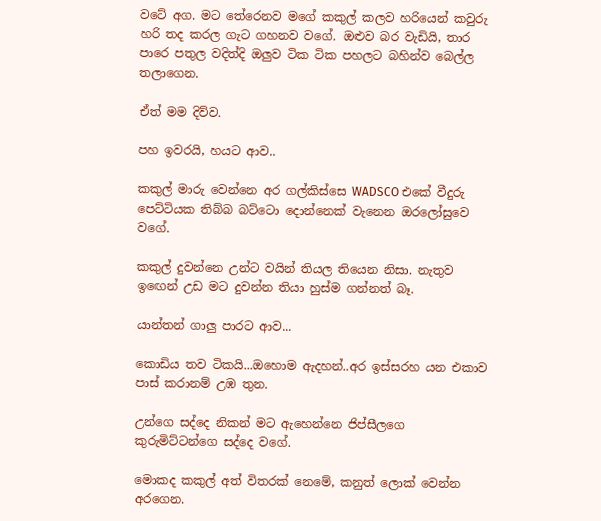වටේ අග. මට තේරෙනව මගේ කකුල් කලව හරියෙන් කවුරු හරි තද කරල ගැට ගහනව වගේ. ඔළුව බර වැඩියි, තාර පාරෙ පතුල වදිත්දි ඔලුව ටික ටික පහලට බහින්ව බෙල්ල තලාගෙන.

ඒත් මම දිව්ව.

පහ ඉවරයි, හයට ආව..

කකුල් මාරු වෙන්නෙ අර ගල්කිස්සෙ WADSCO එකේ වීදුරු පෙට්ටියක තිබ්බ බට්ටො දොන්නෙක් වැනෙන ඔරලෝසුවෙ වගේ.

කකුල් දුවන්නෙ උන්ට වයින් තියල තියෙන නිසා. නැතුව ඉඟෙන් උඩ මට දුවන්න තියා හුස්ම ගන්නත් බෑ.

යාන්තන් ගාලු පාරට ආව...

කොඩිය තව ටිකයි...ඔහොම ඇදහන්..අර ඉස්සරහ යන එකාව පාස් කරානම් උඹ තුන.

උන්ගෙ සද්දෙ නිකන් මට ඇහෙන්නෙ ජිප්සීලගෙ කුරුමිට්ටන්ගෙ සද්දෙ වගේ.

මොකද කකුල් අත් විතරක් නෙමේ, කනුත් ලොක් වෙන්න අරගෙන.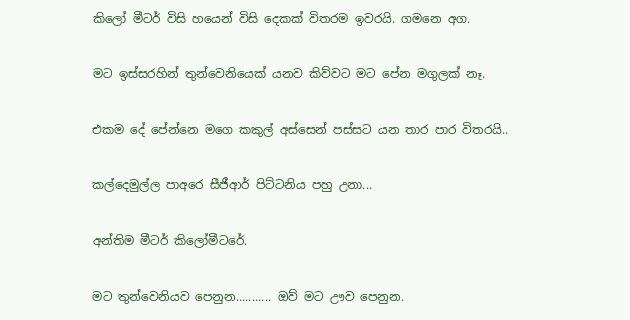කිලෝ මීටර් විසි හයෙන් විසි දෙකක් විතරම ඉවරයි. ගමනෙ අග.

මට ඉස්සරහින් තුන්වෙනියෙක් යනව කිව්වට මට පේන මගුලක් නෑ.

එකම දේ පේන්නෙ මගෙ කකුල් අස්සෙන් පස්සට යන තාර පාර විතරයි..

කල්දෙමුල්ල පාඅරෙ සීජීආර් පිට්ටනිය පහු උනා...

අන්තිම මීටර් කිලෝමීටරේ.

මට තුන්වෙනියව පෙනුන........... ඔව් මට ඌව පෙනුන.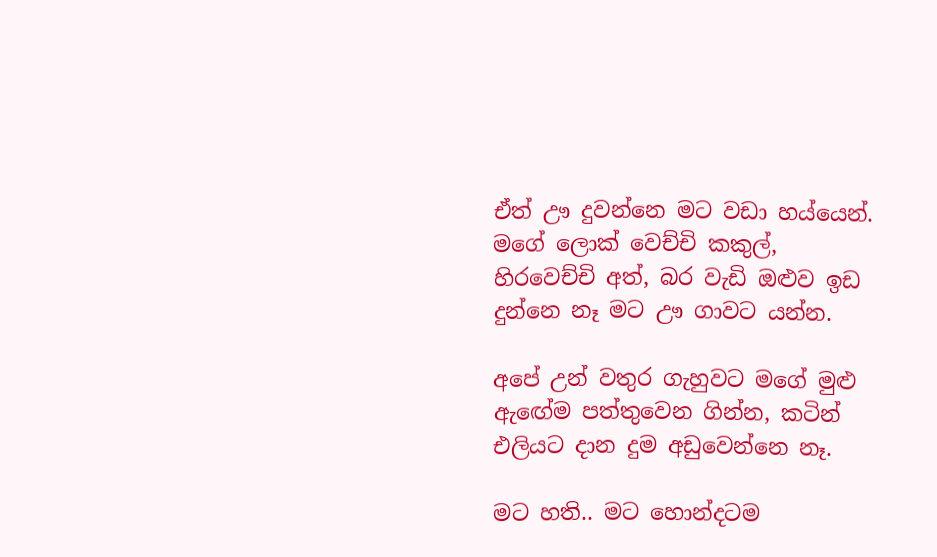ඒත් ඌ දුවන්නෙ මට වඩා හය්යෙන්. මගේ ලොක් වෙච්චි කකුල්, හිරවෙච්චි අත්, බර වැඩි ඔළුව ඉඩ දුන්නෙ නෑ මට ඌ ගාවට යන්න.

අපේ උන් වතුර ගැහුවට මගේ මුළු ඇඟේම පත්තුවෙන ගින්න, කටින් එලියට දාන දුම අඩුවෙන්නෙ නෑ.

මට හති.. මට හොන්දටම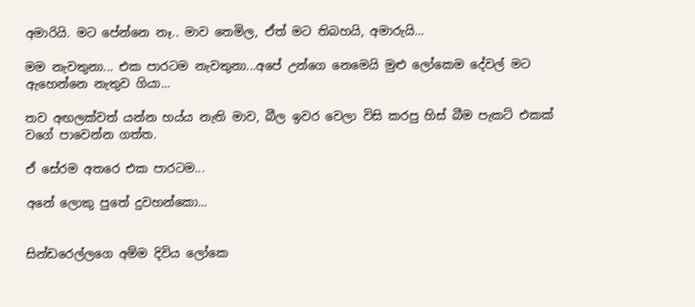අමාරියි. මට පේන්නෙ නෑ.. මාව තෙමිල, ඒත් මට තිබහයි, අමාරුයි...

මම නැවතුනා... එක පාරටම නැවතුනා...අපේ උන්ගෙ නෙමෙයි මුළු ලෝකෙම දේවල් මට ඇහෙන්නෙ නැතුව ගියා...

තව අඟලක්වත් යන්න හය්ය නැති මාව, බීල ඉවර වෙලා විසි කරපු හිස් බීම පැකට් එකක් වගේ පාවෙන්න ගත්ත.

ඒ සේරම අතරෙ එක පාරටම...

අනේ ලොකු පුතේ දුවහන්කො...


සින්ඩරෙල්ලගෙ අම්ම දිවිය ලෝකෙ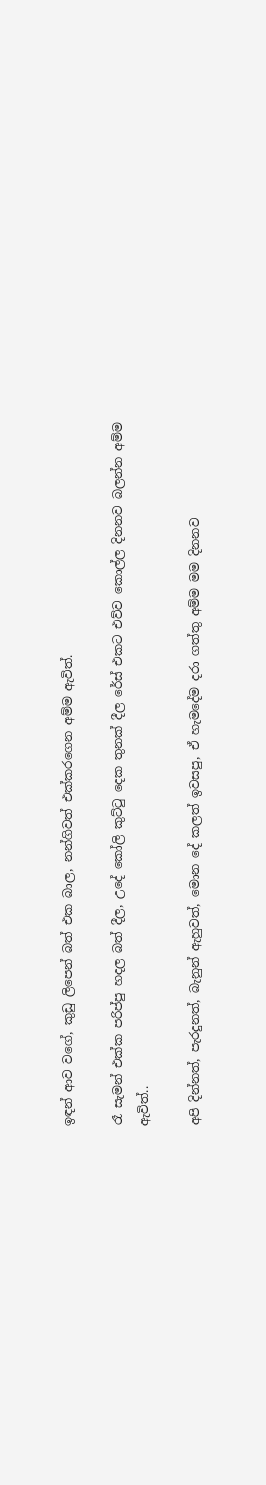ඉඳන් ආව වගේ, කුඩු ලිපෙන් බත් එක බාල, නන්ගිවත් එක්කරගෙන අම්ම ඇවිත්.

රෑ සැමන් එක්ක පරිප්පු හදල බත් දීල, උදේ කෝලි කුට්ටු දෙක තුනක් දීල රේස් එකට එව්ව කොල්ල දිනනව බලන්න අම්ම ඇවිත්..

අපි දින්නත්, පැරදුනත්, බැනුන් ඇහුවත්, මොන දේ කලත් ඉවසපු, ඒ හැමදේම දරා ගත්තු අම්ම මම දිනනව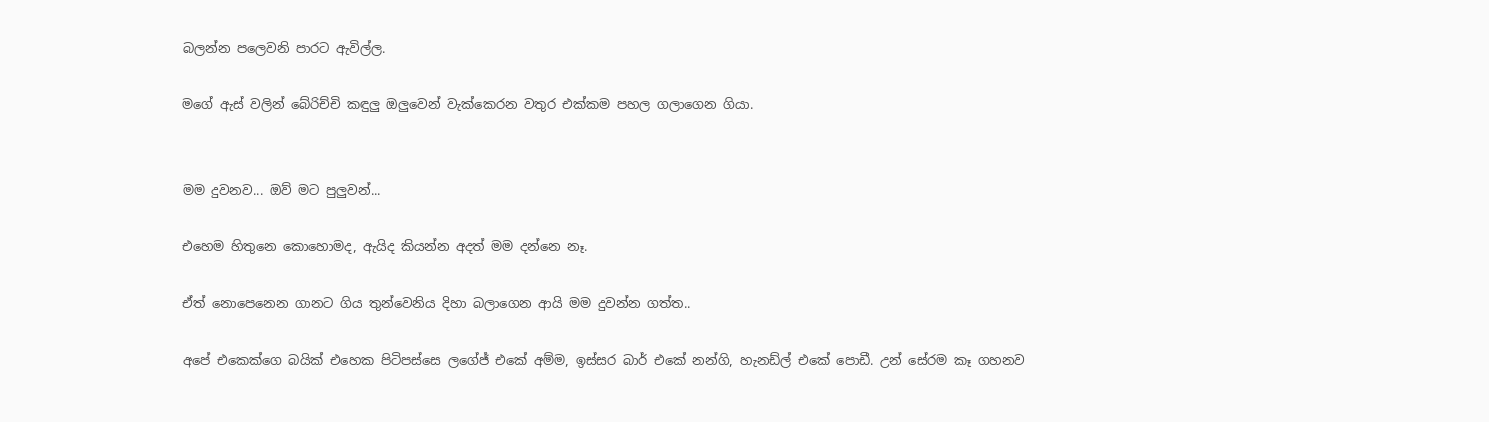බලන්න පලෙවනි පාරට ඇවිල්ල.

මගේ ඇස් වලින් බේරිච්චි කඳුලු ඔලුවෙන් වැක්කෙරන වතුර එක්කම පහල ගලාගෙන ගියා.


මම දුවනව... ඔව් මට පුලුවන්...

එහෙම හිතුනෙ කොහොමද, ඇයිද කියන්න අදත් මම දන්නෙ නෑ.

ඒත් නොපෙනෙන ගානට ගිය තුන්වෙනිය දිහා බලාගෙන ආයි මම දුවන්න ගත්ත..

අපේ එකෙක්ගෙ බයික් එහෙක පිටිපස්සෙ ලගේජ් එකේ අම්ම, ඉස්සර බාර් එකේ නන්ගි, හැනඩ්ල් එකේ පොඩී. උන් සේරම කෑ ගහනව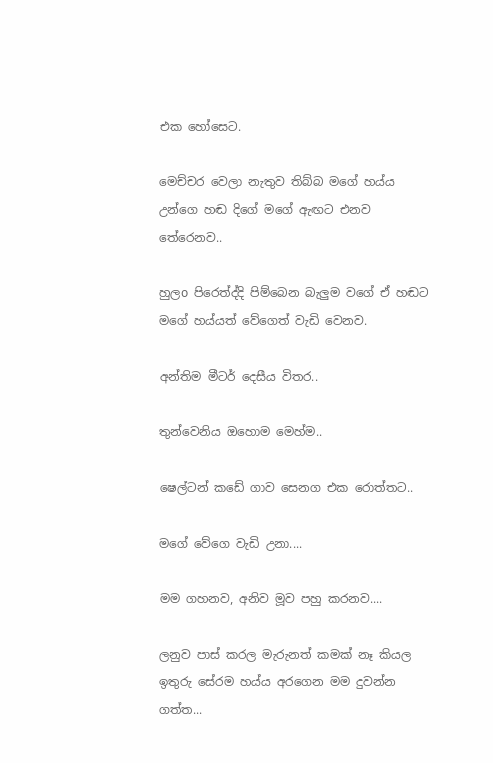එක හෝසෙට.

මෙච්චර වෙලා නැතුව තිබ්බ මගේ හය්ය උන්ගෙ හඬ දිගේ මගේ ඇඟට එනව තේරෙනව..

හුලo පිරෙත්ද්දි පිම්බෙන බැලුම වගේ ඒ හඬට මගේ හය්යත් වේගෙත් වැඩි වෙනව.

අන්තිම මීටර් දෙසීය විතර..

තුන්වෙනිය ඔහොම මෙහ්ම..

ෂෙල්ටන් කඩේ ගාව සෙනග එක රොත්තට..

මගේ වේගෙ වැඩි උනා....

මම ගහනව, අනිව මූව පහු කරනව....

ලනුව පාස් කරල මැරුනත් කමක් නෑ කියල ඉතුරු සේරම හය්ය අරගෙන මම දුවන්න ගත්ත...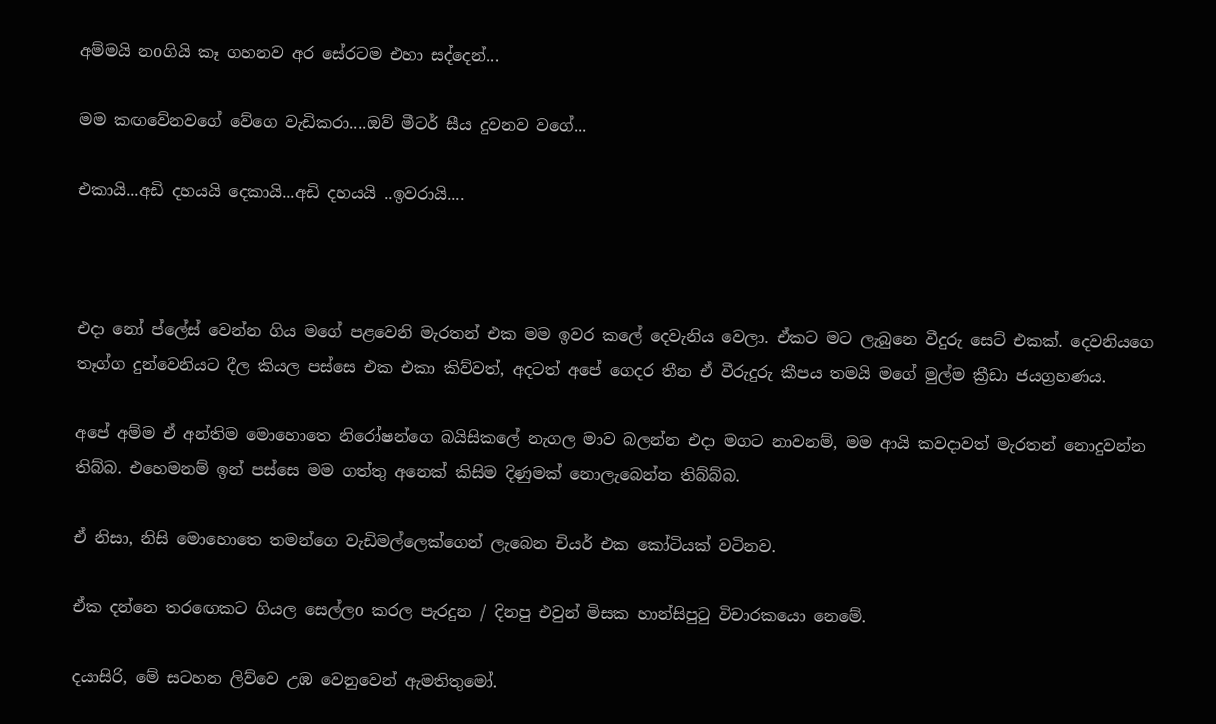අම්මයි නoගියි කෑ ගහනව අර සේරටම එහා සද්දෙන්...

මම කඟවේනවගේ වේගෙ වැඩිකරා....ඔව් මීටර් සීය දුවනව වගේ...

එකායි...අඩි දහයයි දෙකායි...අඩි දහයයි ..ඉවරායි....



එදා නෝ ප්ලේස් වෙන්න ගිය මගේ පළවෙනි මැරතන් එක මම ඉවර කලේ දෙවැනිය වෙලා. ඒකට මට ලැබුනෙ වීදුරු සෙට් එකක්. දෙවනියගෙ තෑග්ග දුන්වෙනියට දීල කියල පස්සෙ එක එකා කිව්වත්, අදටත් අපේ ගෙදර තීන ඒ වීරුදුරු කීපය තමයි මගේ මුල්ම ක්‍රීඩා ජයග්‍රහණය.

අපේ අම්ම ඒ අන්තිම මොහොතෙ නිරෝෂන්ගෙ බයිසිකලේ නැගල මාව බලන්න එදා මගට නාවනම්, මම ආයි කවදාවත් මැරතන් නොදුවන්න තිබ්බ. එහෙමනම් ඉන් පස්සෙ මම ගත්තු අනෙක් කිසිම දිණුමක් නොලැබෙන්න තිබ්බ්බ.

ඒ නිසා, නිසි මොහොතෙ තමන්ගෙ වැඩිමල්ලෙක්ගෙන් ලැබෙන චියර් එක කෝටියක් වටිනව.

ඒක දන්නෙ තරඟෙකට ගියල සෙල්ලo කරල පැරදුන / දිනපු එවුන් මිසක හාන්සිපුටු විචාරකයො නෙමේ.

දයාසිරි, මේ සටහන ලිව්වෙ උඹ වෙනුවෙන් ඇමතිතුමෝ.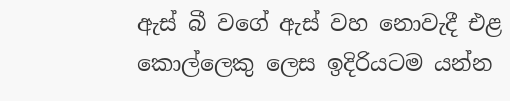ඇස් බී වගේ ඇස් වහ නොවැදී එළ කොල්ලෙකු ලෙස ඉදිරියටම යන්න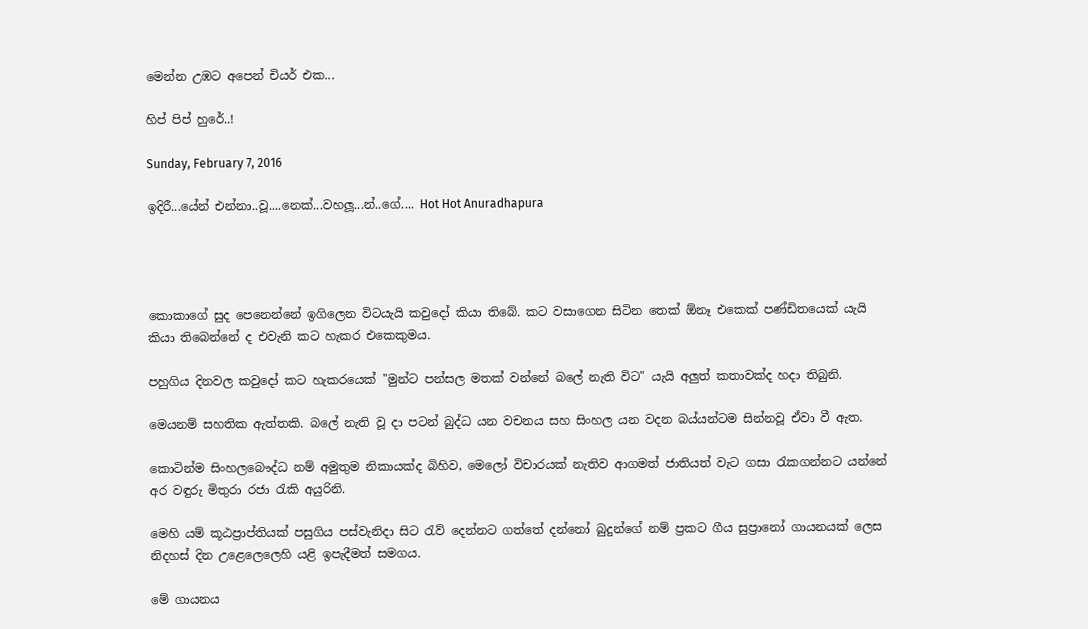මෙන්න උඹට අපෙන් චියර් එක...

හිප් පිප් හුරේ..!

Sunday, February 7, 2016

ඉදිරී...යේන් එන්නා..වූ....නෙක්...වහලූ...න්..ගේ.... Hot Hot Anuradhapura




කොකාගේ සුද පෙනෙන්නේ ඉගිලෙන විටයැයි කවුදෝ කියා තිබේ. කට වසාගෙන සිටින තෙක් ඕනෑ එකෙක් පණ්ඩිතයෙක් යැයි කියා තිබෙන්නේ ද එවැනි කට හැකර එකෙකුමය.

පහුගිය දිනවල කවුදෝ කට හැකරයෙක් "මුන්ට පන්සල මතක් වන්නේ බලේ නැති විට" යැයි අලුත් කතාවක්ද හදා තිබුනි.

මෙයනම් සහතික ඇත්තකි. බලේ නැති වූ දා පටන් බුද්ධ යන වචනය සහ සිංහල යන වදන බය්යන්ටම සින්නවූ ඒවා වී ඇත.

කොටින්ම සිංහලබෞද්ධ නම් අමුතුම නිකායක්ද බිහිව, මෙලෝ විචාරයක් නැතිව ආගමත් ජාතියත් වැට ගසා රැකගන්නට යන්නේ අර වඳුරු මිතුරා රජා රැකි අයුරිනි.

මෙහි යම් කූඨප්‍රාප්තියක් පසුගිය පස්වැනිදා සිට රැව් දෙන්නට ගත්තේ දන්නෝ බුදුන්ගේ නම් ප්‍රකට ගීය සුප්‍රානෝ ගායනයක් ලෙස නිදහස් දින උළෙලෙලෙහි යළි ඉපැදීමත් සමගය.

මේ ගායනය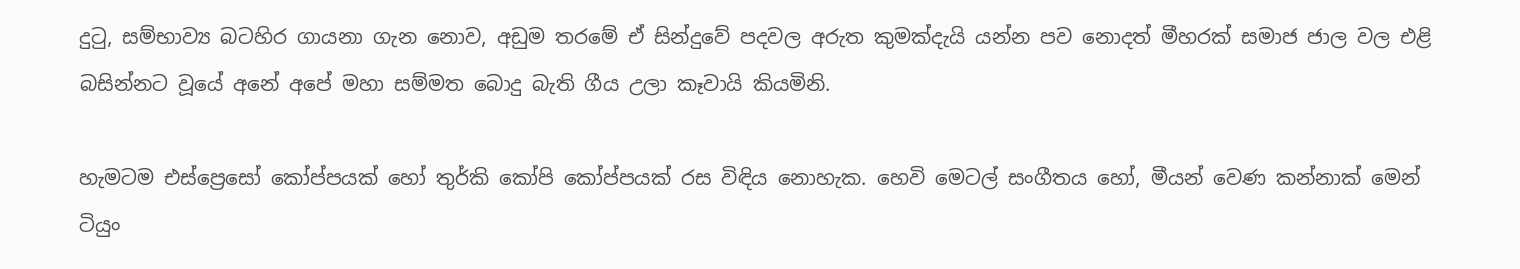දුටු, සම්භාව්‍ය බටහිර ගායනා ගැන නොව, අඩුම තරමේ ඒ සින්දුවේ පදවල අරුත කුමක්දැයි යන්න පව නොදත් මීහරක් සමාජ ජාල වල එළි බසින්නට වූයේ අනේ අපේ මහා සම්මත බොදු බැති ගීය උලා කෑවායි කියමිනි.

හැමටම එස්ප්‍රෙසෝ කෝප්පයක් හෝ තුර්කි කෝපි කෝප්පයක් රස විඳිය නොහැක. හෙවි මෙටල් සංගීතය හෝ, මීයන් වෙණ කන්නාක් මෙන් ටියුං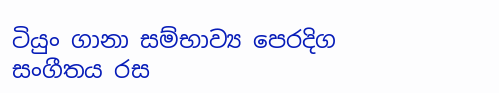ටියුං ගානා සම්භාව්‍ය පෙරදිග සංගීතය රස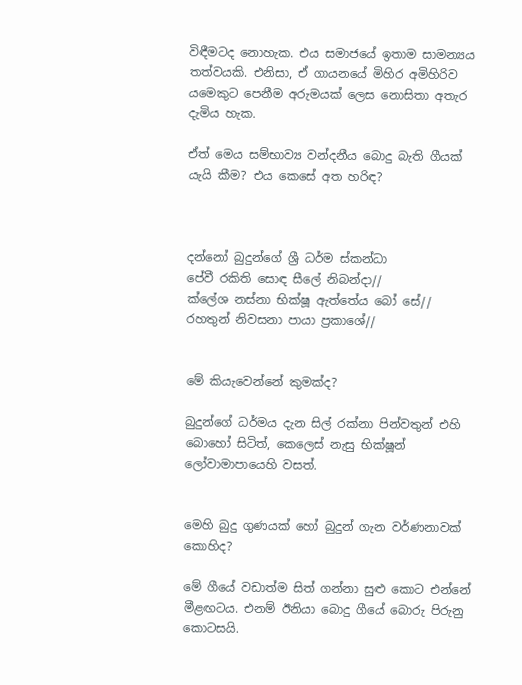විඳීමටද නොහැක. එය සමාජයේ ඉතාම සාමන්‍යය තත්වයකි. එනිසා, ඒ ගායනයේ මිහිර අමිහිරිව යමෙකුට පෙනීම අරුමයක් ලෙස නොසිතා අතැර දැමිය හැක.

ඒත් මෙය සම්භාව්‍ය වන්දනීය බොදු බැති ගීයක් යැයි කීම? එය කෙසේ අත හරිඳ?



දන්නෝ බුදුන්ගේ ශ්‍රී ධර්ම ස්කන්ධා
පේවී රකිති සොඳ සීලේ නිබන්දා//
ක්ලේශ නස්නා භික්ෂූ ඇත්තේය බෝ සේ//
රහතුන් නිවසනා පායා ප්‍රකාශේ//


මේ කියැවෙන්නේ කුමක්ද?

බුදුන්ගේ ධර්මය දැන සිල් රක්නා පින්වතුන් එහි බොහෝ සිටිත්, කෙලෙස් නැසු භික්ෂූන් ලෝවාමාපායෙහි වසත්.


මෙහි බුදු ගුණයක් හෝ බුදුන් ගැන වර්ණනාවක් කොහිද?

මේ ගීයේ වඩාත්ම සිත් ගන්නා සුළු කොට එන්නේ මීළඟටය. එනම් ඊනියා බොදු ගීයේ බොරු පිරුනු කොටසයි.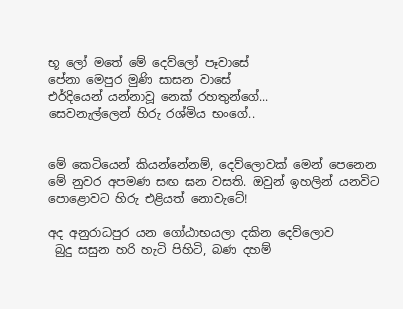භූ ලෝ මතේ මේ දෙව්ලෝ පෑවාසේ
පේනා මෙපුර මුණි සාසන වාසේ
එර්දියෙන් යන්නාවූ නෙක් රහතුන්ගේ...
සෙවනැල්ලෙන් හිරු රශ්මිය භංගේ..


මේ කෙටියෙන් කියන්නේනම්, දෙව්ලොවක් මෙන් පෙනෙන මේ නුවර අපමණ සඟ ඝන වසති. ඔවුන් ඉහලින් යනවිට පොළොවට හිරු එළියත් නොවැටේ!

අද අනුරාධපුර යන ගෝඨාභයලා දකින දෙව්ලොව
 බුදු සසුන හරි හැටි පිහිටි, බණ දහම්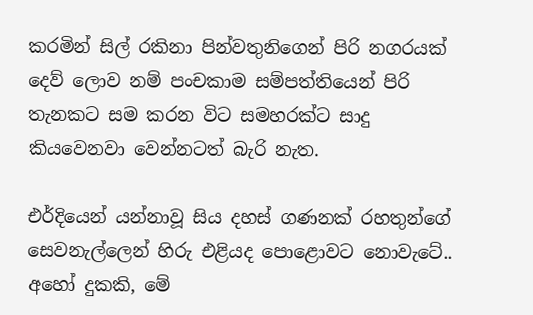කරමින් සිල් රකිනා පින්වතුනිගෙන් පිරි නගරයක් දෙව් ලොව නම් පංචකාම සම්පත්තියෙන් පිරි තැනකට සම කරන විට සමහරක්ට සාදු කියවෙනවා වෙන්නටත් බැරි නැත.

එර්දියෙන් යන්නාවූ සිය දහස් ගණනක් රහතුන්ගේ සෙවනැල්ලෙන් හිරු එළියද පොළොවට නොවැටේ.. අහෝ දුකකි, මේ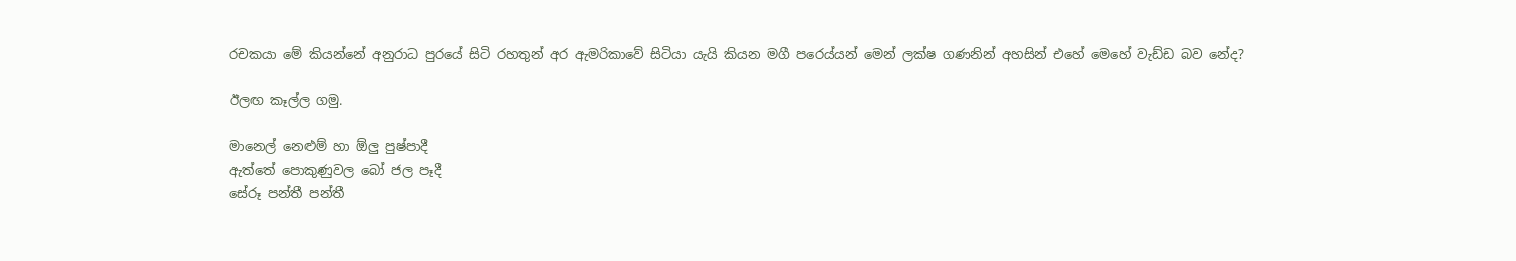රචකයා මේ කියන්නේ අනුරාධ පුරයේ සිටි රහතුන් අර ඇමරිකාවේ සිටියා යැයි කියන මගී පරෙය්යන් මෙන් ලක්ෂ ගණනින් අහසින් එහේ මෙහේ වැඩ්ඩ බව නේද?

ඊලඟ කෑල්ල ගමු.

මානෙල් නෙළුම් හා ඕලු පුෂ්පාදී
ඇත්තේ පොකුණුවල බෝ ජල පෑදී
සේරූ පන්තී පන්තී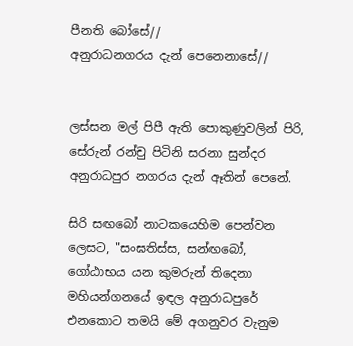පීනති බෝසේ//
අනුරාධනගරය දැන් පෙනෙනාසේ//


ලස්සන මල් පිපී ඇති පොකුණුවලින් පිරි, සේරුන් රන්චු පිටිනි සරනා සුන්දර අනුරාධපුර නගරය දැන් ඈතින් පෙනේ.

සිරි සඟබෝ නාටකයෙහිම පෙන්වන ලෙසට, "සංඝතිස්ස, සන්ඟබෝ, ගෝඨාභය යන කුමරුන් තිදෙනා මහියන්ගනයේ ඉඳල අනුරාධපුරේ එනකොට තමයි මේ අගනුවර වැනුම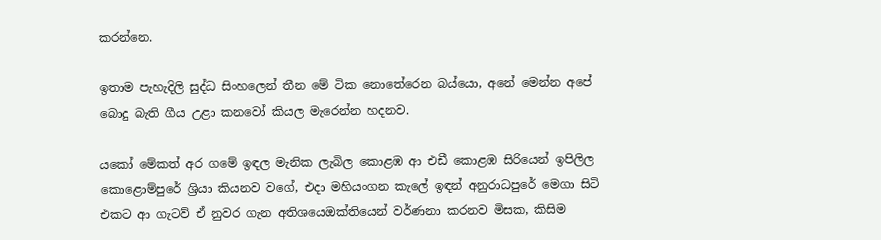කරන්නෙ.

ඉතාම පැහැදිලි සුද්ධ සිංහලෙන් තීන මේ ටික නොතේරෙන බය්යො, අනේ මෙන්න අපේ බොදු බැති ගීය උළා කනවෝ කියල මැරෙන්න හදනව.

යකෝ මේකත් අර ගමේ ඉඳල මැනික ලැබිල කොළඹ ආ එඩී කොළඹ සිරියෙන් ඉපිලිල කොළොම්පුරේ ශ්‍රියා කියනව වගේ, එදා මහියංගන කැලේ ඉඳන් අනුරාධපුරේ මෙගා සිටි එකට ආ ගැටව් ඒ නුවර ගැන අතිශයෙඔක්තියෙන් වර්ණනා කරනව මිසක, කිසිම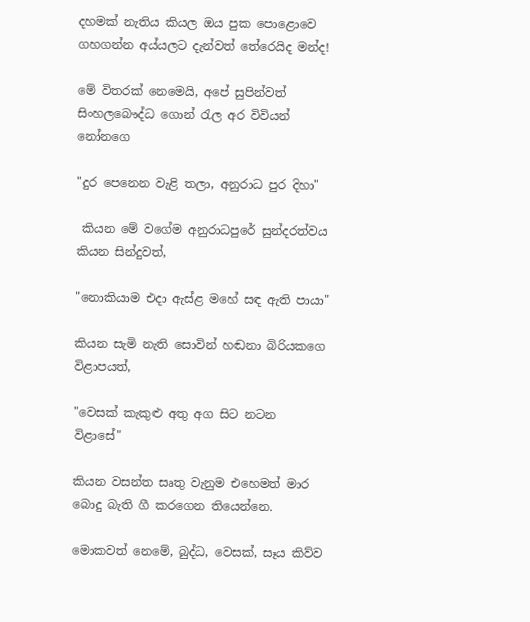දහමක් නැතිය කියල ඔය පුක පොළොවෙ ගහගන්න අය්යලට දැන්වත් තේරෙයිද මන්ද!

මේ විතරක් නෙමෙයි, අපේ සුපින්වත් සිංහලබෞද්ධ ගොන් රැල අර විවියන් නෝනගෙ

"දුර පෙනෙන වැළි තලා, අනුරාධ පුර දිහා"

 කියන මේ වගේම අනුරාධපුරේ සුන්දරත්වය කියන සින්දුවත්,

"නොකියාම එදා ඇස්ළ මහේ සඳ ඇති පායා"

කියන සැමි නැති සොවින් හඬනා බිරියකගෙ විළාපයත්,

"වෙසක් කැකුළු අතු අග සිට නටන විළාසේ"

කියන වසන්ත සෘතු වැනුම එහෙමත් මාර බොදු බැති ගී කරගෙන තියෙන්නෙ.

මොකවත් නෙමේ, බුද්ධ, වෙසක්, සෑය කිව්ව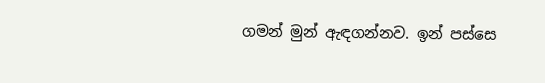ගමන් මුන් ඇඳගන්නව. ඉන් පස්සෙ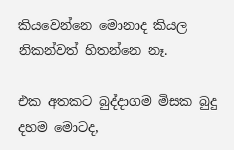කියවෙන්නෙ මොනාද කියල නිකන්වත් හිතන්නෙ නෑ.

එක අතකට බුද්දාගම මිසක බුදු දහම මොටද,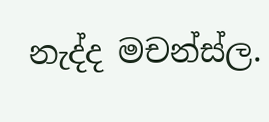නැද්ද මචන්ස්ල.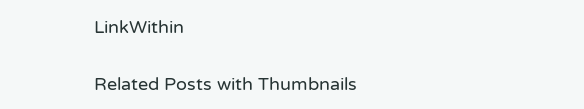LinkWithin

Related Posts with Thumbnails